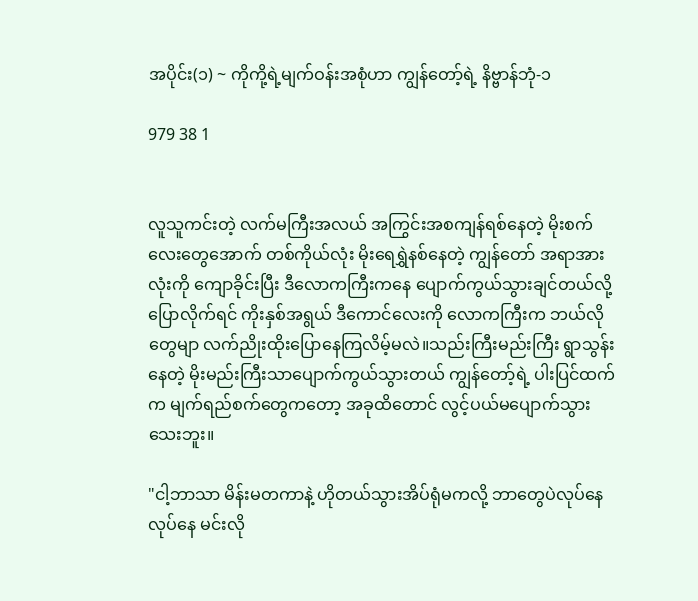အပိုင်း(၁) ~ ကိုကို့ရဲ့မျက်ဝန်းအစုံဟာ ကျွန်တော့်ရဲ့ နိဗ္ဗာန်ဘုံ-၁

979 38 1


လူသူကင်းတဲ့ လက်မကြီးအလယ် အကြွင်းအစကျန်ရစ်နေတဲ့ မိုးစက်လေးတွေအောက် တစ်ကိုယ်လုံး မိုး‌ရေရွှဲနစ်နေတဲ့ ကျွန်တော် အရာအားလုံးကို ကျောခိုင်းပြီး ဒီလောကကြီးကနေ ပျောက်ကွယ်သွားချင်တယ်လို့ပြောလိုက်ရင် ကိုးနှစ်အရွယ် ဒီကောင်လေးကို လောကကြီးက ဘယ်လိုတွေမျာ လက်ညိုးထိုးပြောနေကြလိမ့်မလဲ။သည်းကြီးမည်းကြီး ရွာသွန်းနေတဲ့ မိုးမည်းကြီးသာပျောက်ကွယ်သွားတယ် ကျွန်တော့်ရဲ့ ပါးပြင်ထက်က မျက်ရည်‌စက်တွေကတော့ အခုထိတောင် လွင့်ပယ်မပျောက်သွားသေးဘူး။

"ငါ့ဘာသာ မိန်းမတကာနဲ့ ဟိုတယ်သွားအိပ်ရုံမကလို့ ဘာတွေပဲလုပ်နေလုပ်နေ မင်းလို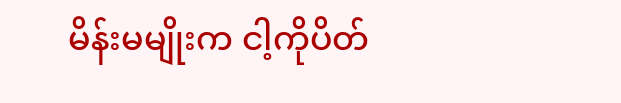မိန်းမမျိုးက ငါ့ကိုပိတ်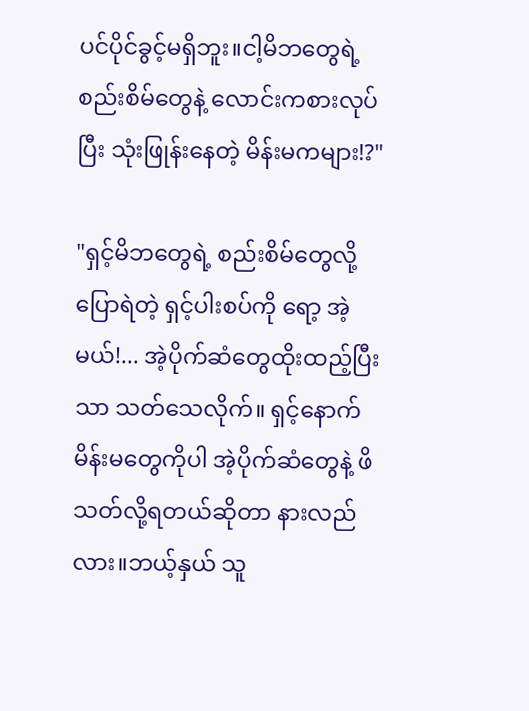ပင်ပိုင်ခွင့်မရှိဘူး။ငါ့မိဘတွေရဲ့ စည်းစိမ်တွေနဲ့ လောင်းကစားလုပ်ပြီး သုံးဖြုန်းနေတဲ့ မိန်းမကများ!?"

"ရှင့်မိဘတွေရဲ့ စည်းစိမ်တွေလို့ပြောရဲတဲ့ ရှင့်ပါးစပ်ကို ရော့ အဲ့မယ်!... အဲ့ပိုက်ဆံတွေထိုးထည့်ပြီးသာ သတ်သေလိုက်။ ရှင့်နောက်မိန်းမတွေကိုပါ အဲ့ပိုက်ဆံတွေနဲ့ ဖိသတ်လို့ရတယ်ဆိုတာ နားလည်လား။ဘယ့်နှယ် သူ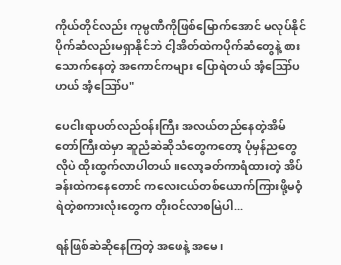ကိုယ်တိုင်လည်း ကုမ္ပဏီကိုဖြစ်မြောက်အောင် မလုပ်နိုင် ပိုက်ဆံလည်းမရှာနိုင်ဘဲ ငါ့အိတ်ထဲကပိုက်ဆံတွေနဲ့ စားသောက်နေတဲ့ အကောင်ကများ ပြောရဲတယ် အံ့‌ဪပဟယ် အံ့ဪပ"

ပေငါးရာပတ်လည်ဝန်းကြီး အလယ်တည်‌နေတဲ့အိမ်တော်ကြီးထဲမှာ ဆူညံဆဲဆိုသံတွေကတော့ ပုံမှန်ညတွေလိုပဲ ထိုးထွက်လာပါတယ်။လော့ခတ်ကာရံထားတဲ့ အိပ်ခန်းထဲကနေတောင် ကလေးငယ်တစ်ယောက်ကြားဖို့မဝံ့ရဲတဲ့စကားလုံးတွေက တိုးဝင်လာစမြဲပါ...

ရန်ဖြစ်ဆဲဆိုနေကြတဲ့ အဖေနဲ့ အမေ၊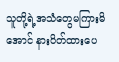သူတို့ရဲ့အသံတွေမကြားမိအောင် နားပိတ်ထားပေ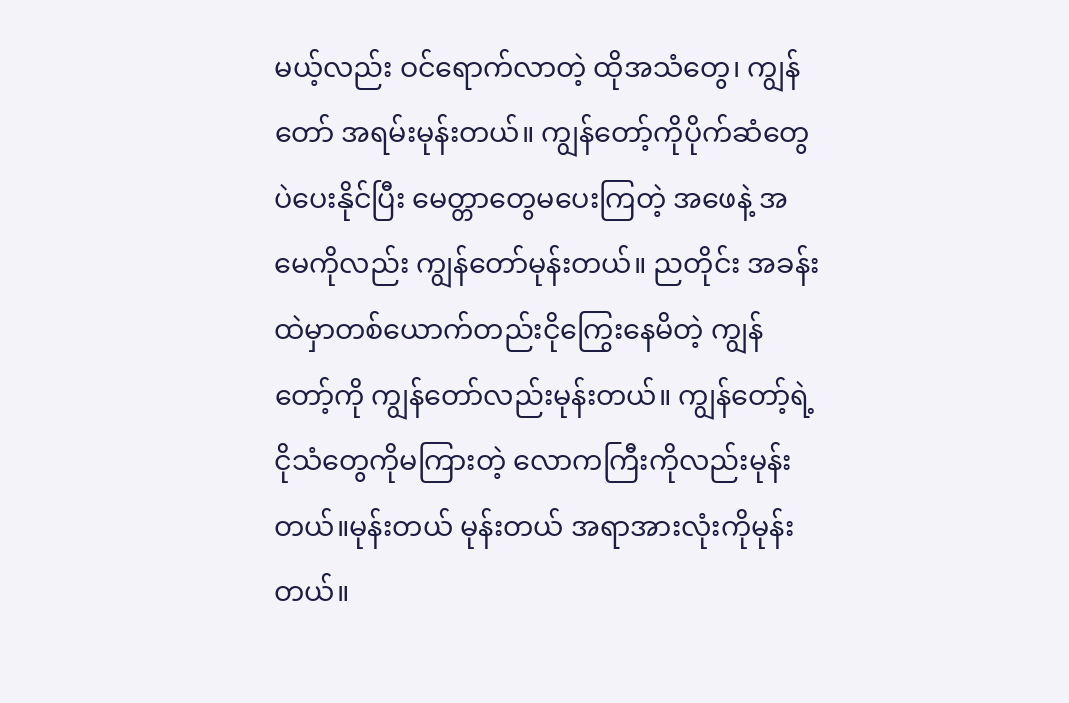မယ့်လည်း ဝင်ရောက်လာတဲ့ ထိုအသံတွေ၊ ကျွန်တော် အရမ်းမုန်းတယ်။ ကျွန်တော့်ကိုပိုက်ဆံတွေပဲပေးနိုင်ပြီး မေတ္တာတွေမပေးကြတဲ့ အဖေနဲ့ အမေကိုလည်း ကျွန်တော်မုန်းတယ်။ ညတိုင်း အခန်းထဲမှာတစ်ယောက်တည်းငိုကြွေးနေမိတဲ့ ကျွန်တော့်ကို ကျွန်တော်လည်းမုန်းတယ်။ ကျွန်တော့်ရဲ့ ငိုသံတွေကိုမကြားတဲ့ လောကကြီးကိုလည်းမုန်းတယ်။မုန်းတယ် မုန်းတယ် အရာအားလုံးကိုမုန်းတယ်။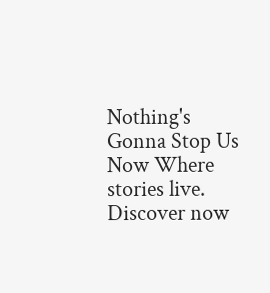Nothing's Gonna Stop Us Now Where stories live. Discover now